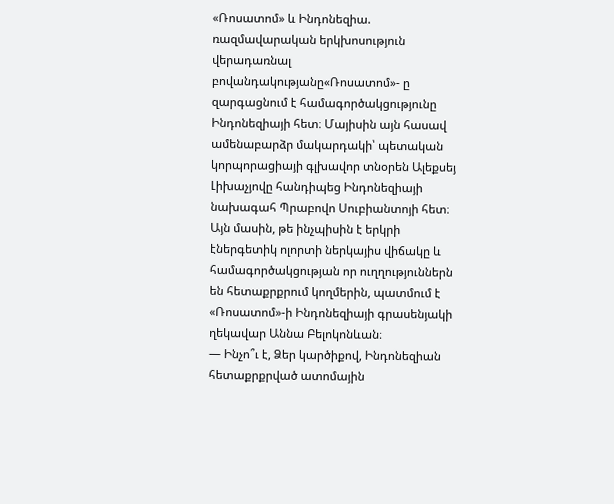«Ռոսատոմ» և Ինդոնեզիա. ռազմավարական երկխոսություն
վերադառնալ բովանդակությանը«Ռոսատոմ»- ը զարգացնում է համագործակցությունը Ինդոնեզիայի հետ։ Մայիսին այն հասավ ամենաբարձր մակարդակի՝ պետական կորպորացիայի գլխավոր տնօրեն Ալեքսեյ Լիխաչյովը հանդիպեց Ինդոնեզիայի նախագահ Պրաբովո Սուբիանտոյի հետ։ Այն մասին, թե ինչպիսին է երկրի էներգետիկ ոլորտի ներկայիս վիճակը և համագործակցության որ ուղղություններն են հետաքրքրում կողմերին, պատմում է «Ռոսատոմ»-ի Ինդոնեզիայի գրասենյակի ղեկավար Աննա Բելոկոնևան։
— Ինչո՞ւ է, Ձեր կարծիքով, Ինդոնեզիան հետաքրքրված ատոմային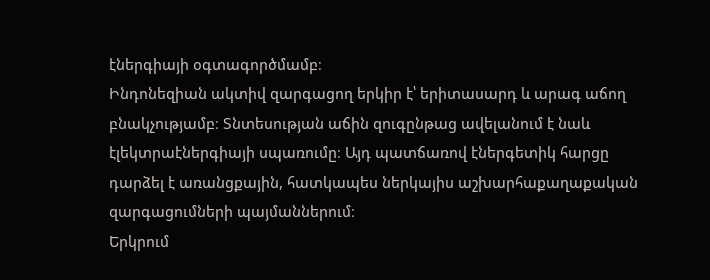էներգիայի օգտագործմամբ։
Ինդոնեզիան ակտիվ զարգացող երկիր է՝ երիտասարդ և արագ աճող բնակչությամբ։ Տնտեսության աճին զուգընթաց ավելանում է նաև էլեկտրաէներգիայի սպառումը։ Այդ պատճառով էներգետիկ հարցը դարձել է առանցքային, հատկապես ներկայիս աշխարհաքաղաքական զարգացումների պայմաններում։
Երկրում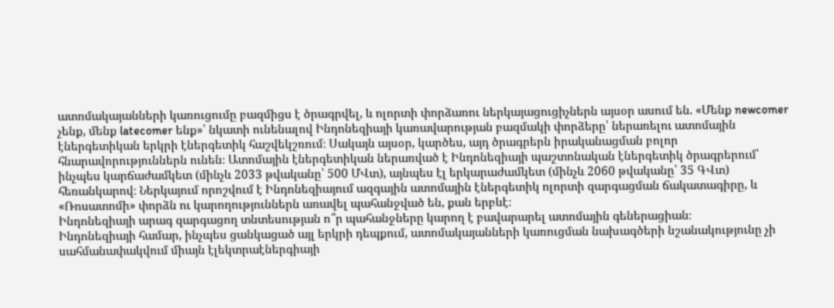ատոմակայանների կառուցումը բազմիցս է ծրագրվել, և ոլորտի փորձառու ներկայացուցիչներն այսօր ասում են. «Մենք newcomer չենք, մենք latecomer ենք»՝ նկատի ունենալով Ինդոնեզիայի կառավարության բազմակի փորձերը՝ ներառելու ատոմային էներգետիկան երկրի էներգետիկ հաշվեկշռում։ Սակայն այսօր, կարծես, այդ ծրագրերն իրականացման բոլոր հնարավորություններն ունեն։ Ատոմային էներգետիկան ներառված է Ինդոնեզիայի պաշտոնական էներգետիկ ծրագրերում՝ ինչպես կարճաժամկետ (մինչև 2033 թվականը՝ 500 ՄՎտ), այնպես էլ երկարաժամկետ (մինչև 2060 թվականը՝ 35 ԳՎտ) հեռանկարով։ Ներկայում որոշվում է Ինդոնեզիայում ազգային ատոմային էներգետիկ ոլորտի զարգացման ճակատագիրը, և «Ռոսատոմի» փորձն ու կարողություններն առավել պահանջված են, քան երբևէ։
Ինդոնեզիայի արագ զարգացող տնտեսության ո՞ր պահանջները կարող է բավարարել ատոմային գեներացիան։
Ինդոնեզիայի համար, ինչպես ցանկացած այլ երկրի դեպքում, ատոմակայանների կառուցման նախագծերի նշանակությունը չի սահմանափակվում միայն էլեկտրաէներգիայի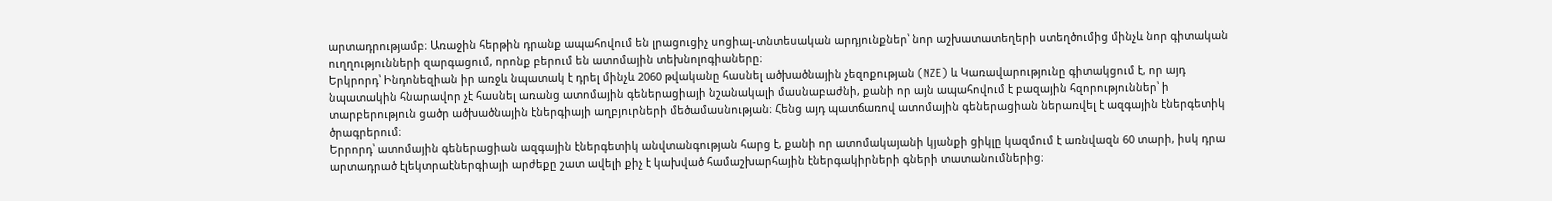արտադրությամբ։ Առաջին հերթին դրանք ապահովում են լրացուցիչ սոցիալ-տնտեսական արդյունքներ՝ նոր աշխատատեղերի ստեղծումից մինչև նոր գիտական ուղղությունների զարգացում, որոնք բերում են ատոմային տեխնոլոգիաները։
Երկրորդ՝ Ինդոնեզիան իր առջև նպատակ է դրել մինչև 2060 թվականը հասնել ածխածնային չեզոքության (NZE) և Կառավարությունը գիտակցում է, որ այդ նպատակին հնարավոր չէ հասնել առանց ատոմային գեներացիայի նշանակալի մասնաբաժնի, քանի որ այն ապահովում է բազային հզորություններ՝ ի տարբերություն ցածր ածխածնային էներգիայի աղբյուրների մեծամասնության։ Հենց այդ պատճառով ատոմային գեներացիան ներառվել է ազգային էներգետիկ ծրագրերում։
Երրորդ՝ ատոմային գեներացիան ազգային էներգետիկ անվտանգության հարց է, քանի որ ատոմակայանի կյանքի ցիկլը կազմում է առնվազն 60 տարի, իսկ դրա արտադրած էլեկտրաէներգիայի արժեքը շատ ավելի քիչ է կախված համաշխարհային էներգակիրների գների տատանումներից։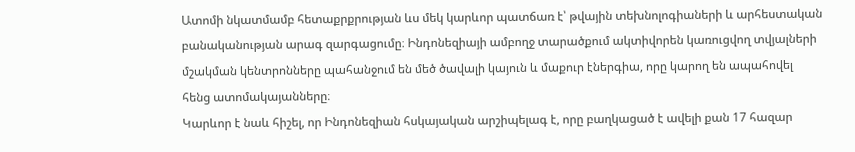Ատոմի նկատմամբ հետաքրքրության ևս մեկ կարևոր պատճառ է՝ թվային տեխնոլոգիաների և արհեստական բանականության արագ զարգացումը։ Ինդոնեզիայի ամբողջ տարածքում ակտիվորեն կառուցվող տվյալների մշակման կենտրոնները պահանջում են մեծ ծավալի կայուն և մաքուր էներգիա, որը կարող են ապահովել հենց ատոմակայանները։
Կարևոր է նաև հիշել, որ Ինդոնեզիան հսկայական արշիպելագ է, որը բաղկացած է ավելի քան 17 հազար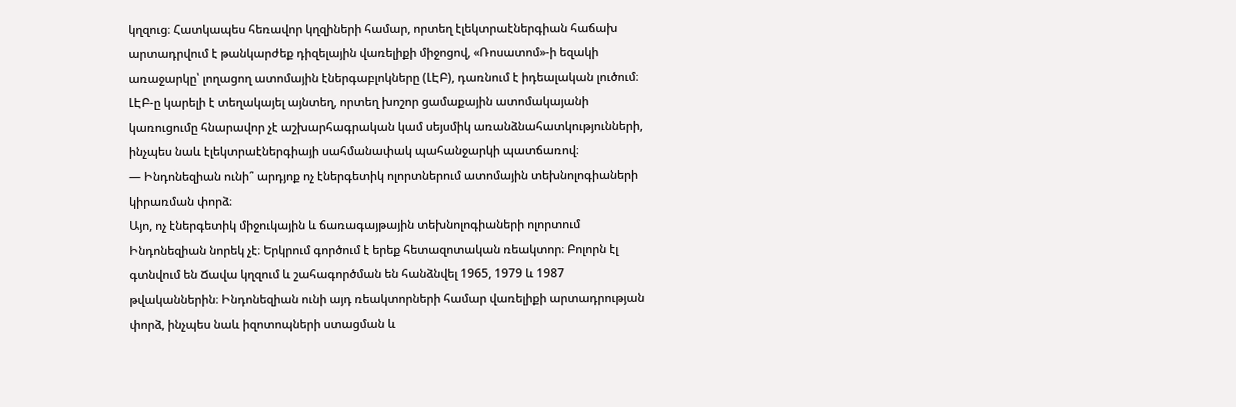կղզուց։ Հատկապես հեռավոր կղզիների համար, որտեղ էլեկտրաէներգիան հաճախ արտադրվում է թանկարժեք դիզելային վառելիքի միջոցով, «Ռոսատոմ»-ի եզակի առաջարկը՝ լողացող ատոմային էներգաբլոկները (ԼԷԲ), դառնում է իդեալական լուծում։ ԼԷԲ-ը կարելի է տեղակայել այնտեղ, որտեղ խոշոր ցամաքային ատոմակայանի կառուցումը հնարավոր չէ աշխարհագրական կամ սեյսմիկ առանձնահատկությունների, ինչպես նաև էլեկտրաէներգիայի սահմանափակ պահանջարկի պատճառով։
— Ինդոնեզիան ունի՞ արդյոք ոչ էներգետիկ ոլորտներում ատոմային տեխնոլոգիաների կիրառման փորձ։
Այո, ոչ էներգետիկ միջուկային և ճառագայթային տեխնոլոգիաների ոլորտում Ինդոնեզիան նորեկ չէ։ Երկրում գործում է երեք հետազոտական ռեակտոր։ Բոլորն էլ գտնվում են Ճավա կղզում և շահագործման են հանձնվել 1965, 1979 և 1987 թվականներին։ Ինդոնեզիան ունի այդ ռեակտորների համար վառելիքի արտադրության փորձ, ինչպես նաև իզոտոպների ստացման և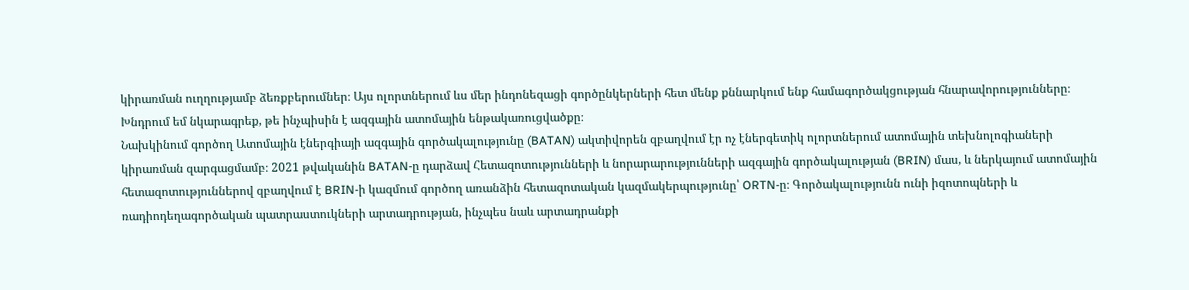կիրառման ուղղությամբ ձեռքբերումներ։ Այս ոլորտներում ևս մեր ինդոնեզացի գործընկերների հետ մենք քննարկում ենք համագործակցության հնարավորությունները։
Խնդրում եմ նկարագրեք, թե ինչպիսին է ազգային ատոմային ենթակառուցվածքը։
Նախկինում գործող Ատոմային էներգիայի ազգային գործակալությունը (BATAN) ակտիվորեն զբաղվում էր ոչ էներգետիկ ոլորտներում ատոմային տեխնոլոգիաների կիրառման զարգացմամբ։ 2021 թվականին BATAN-ը դարձավ Հետազոտությունների և նորարարությունների ազգային գործակալության (BRIN) մաս, և ներկայում ատոմային հետազոտություններով զբաղվում է BRIN-ի կազմում գործող առանձին հետազոտական կազմակերպությունը՝ ORTN-ը։ Գործակալությունն ունի իզոտոպների և ռադիոդեղագործական պատրաստուկների արտադրության, ինչպես նաև արտադրանքի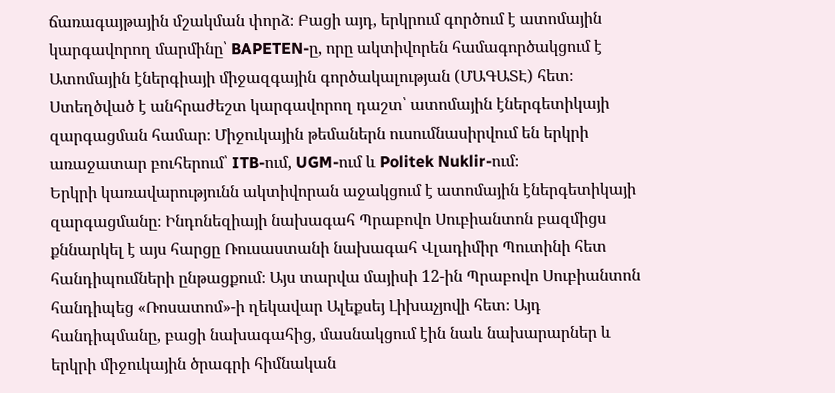ճառագայթային մշակման փորձ։ Բացի այդ, երկրում գործում է ատոմային կարգավորող մարմինը՝ BAPETEN-ը, որը ակտիվորեն համագործակցում է Ատոմային էներգիայի միջազգային գործակալության (ՄԱԳԱՏԷ) հետ։ Ստեղծված է անհրաժեշտ կարգավորող դաշտ՝ ատոմային էներգետիկայի զարգացման համար։ Միջուկային թեմաներն ուսումնասիրվում են երկրի առաջատար բուհերում՝ ITB-ում, UGM-ում և Politek Nuklir-ում։
Երկրի կառավարությունն ակտիվորան աջակցում է ատոմային էներգետիկայի զարգացմանը։ Ինդոնեզիայի նախագահ Պրաբովո Սուբիանտոն բազմիցս քննարկել է այս հարցը Ռուսաստանի նախագահ Վլադիմիր Պուտինի հետ հանդիպումների ընթացքում։ Այս տարվա մայիսի 12-ին Պրաբովո Սուբիանտոն հանդիպեց «Ռոսատոմ»-ի ղեկավար Ալեքսեյ Լիխաչյովի հետ։ Այդ հանդիպմանը, բացի նախագահից, մասնակցում էին նաև նախարարներ և երկրի միջուկային ծրագրի հիմնական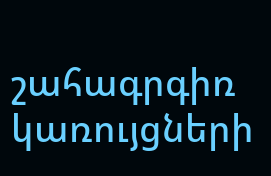շահագրգիռ կառույցների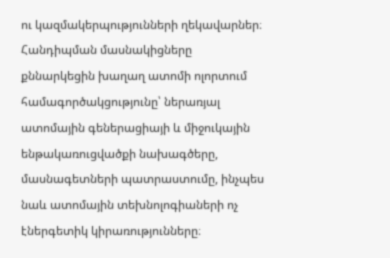ու կազմակերպությունների ղեկավարներ։ Հանդիպման մասնակիցները քննարկեցին խաղաղ ատոմի ոլորտում համագործակցությունը՝ ներառյալ ատոմային գեներացիայի և միջուկային ենթակառուցվածքի նախագծերը, մասնագետների պատրաստումը, ինչպես նաև ատոմային տեխնոլոգիաների ոչ էներգետիկ կիրառությունները։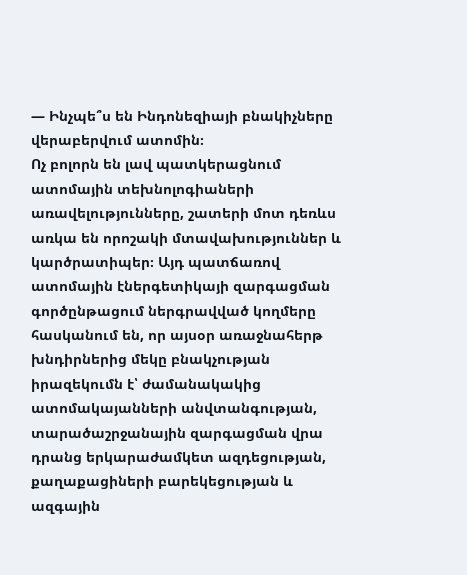— Ինչպե՞ս են Ինդոնեզիայի բնակիչները վերաբերվում ատոմին։
Ոչ բոլորն են լավ պատկերացնում ատոմային տեխնոլոգիաների առավելությունները, շատերի մոտ դեռևս առկա են որոշակի մտավախություններ և կարծրատիպեր։ Այդ պատճառով ատոմային էներգետիկայի զարգացման գործընթացում ներգրավված կողմերը հասկանում են, որ այսօր առաջնահերթ խնդիրներից մեկը բնակչության իրազեկումն է՝ ժամանակակից ատոմակայանների անվտանգության, տարածաշրջանային զարգացման վրա դրանց երկարաժամկետ ազդեցության, քաղաքացիների բարեկեցության և ազգային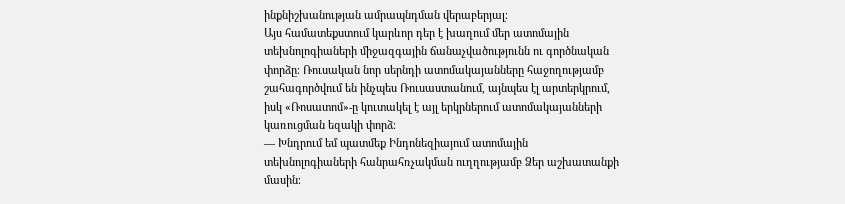ինքնիշխանության ամրապնդման վերաբերյալ։
Այս համատեքստում կարևոր դեր է խաղում մեր ատոմային տեխնոլոգիաների միջազգային ճանաչվածությունն ու գործնական փորձը։ Ռուսական նոր սերնդի ատոմակայանները հաջողությամբ շահագործվում են ինչպես Ռուսաստանում, այնպես էլ արտերկրում, իսկ «Ռոսատոմ»-ը կուտակել է այլ երկրներում ատոմակայանների կառուցման եզակի փորձ։
— Խնդրում եմ պատմեք Ինդոնեզիայում ատոմային տեխնոլոգիաների հանրահռչակման ուղղությամբ Ձեր աշխատանքի մասին։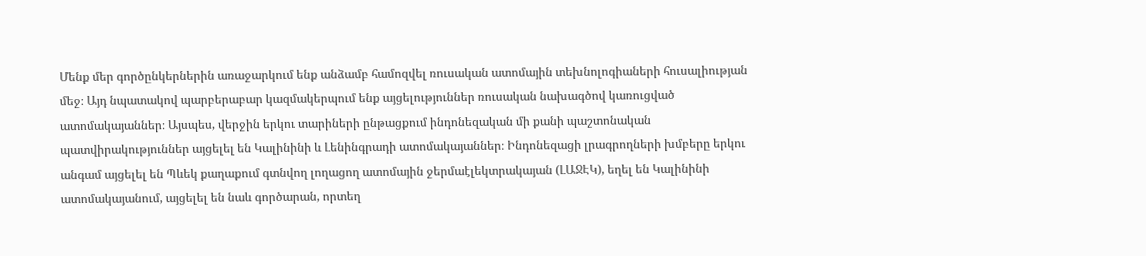Մենք մեր գործընկերներին առաջարկում ենք անձամբ համոզվել ռուսական ատոմային տեխնոլոգիաների հուսալիության մեջ։ Այդ նպատակով պարբերաբար կազմակերպում ենք այցելություններ ռուսական նախագծով կառուցված ատոմակայաններ։ Այսպես, վերջին երկու տարիների ընթացքում ինդոնեզական մի քանի պաշտոնական պատվիրակություններ այցելել են Կալինինի և Լենինգրադի ատոմակայաններ։ Ինդոնեզացի լրագրողների խմբերը երկու անգամ այցելել են Պևեկ քաղաքում գտնվող լողացող ատոմային ջերմաէլեկտրակայան (ԼԱՋԷԿ), եղել են Կալինինի ատոմակայանում, այցելել են նաև գործարան, որտեղ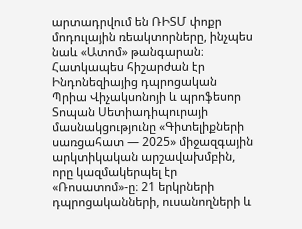արտադրվում են ՌԻՏՄ փոքր մոդուլային ռեակտորները, ինչպես նաև «Ատոմ» թանգարան։
Հատկապես հիշարժան էր Ինդոնեզիայից դպրոցական Պրիա Վիչակսոնոյի և պրոֆեսոր Տոպան Սետիադիպուրայի մասնակցությունը «Գիտելիքների սառցահատ — 2025» միջազգային արկտիկական արշավախմբին, որը կազմակերպել էր «Ռոսատոմ»-ը։ 21 երկրների դպրոցականների, ուսանողների և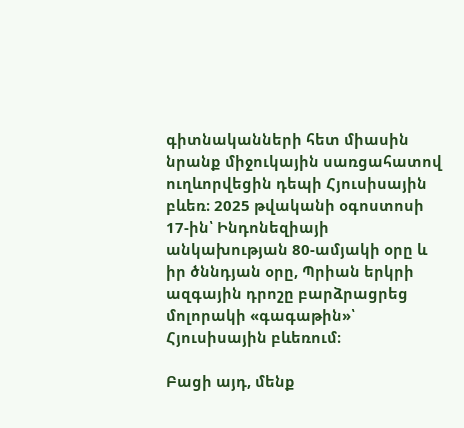գիտնականների հետ միասին նրանք միջուկային սառցահատով ուղևորվեցին դեպի Հյուսիսային բևեռ։ 2025 թվականի օգոստոսի 17-ին՝ Ինդոնեզիայի անկախության 80-ամյակի օրը և իր ծննդյան օրը, Պրիան երկրի ազգային դրոշը բարձրացրեց մոլորակի «գագաթին»՝ Հյուսիսային բևեռում։

Բացի այդ, մենք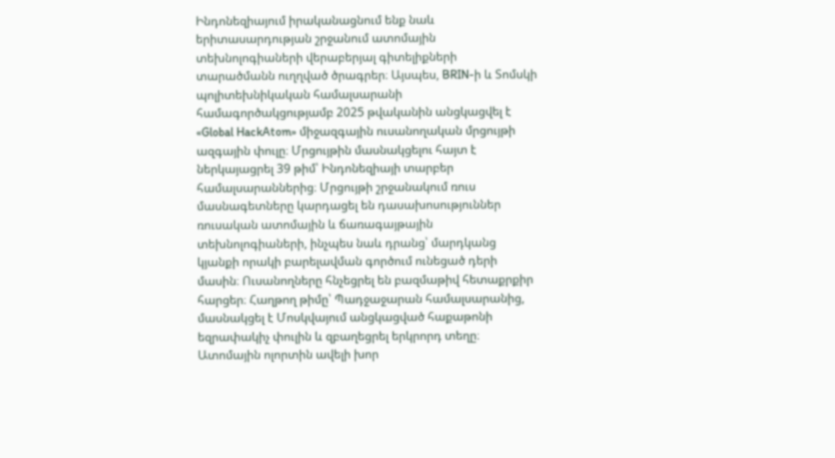Ինդոնեզիայում իրականացնում ենք նաև երիտասարդության շրջանում ատոմային տեխնոլոգիաների վերաբերյալ գիտելիքների տարածմանն ուղղված ծրագրեր։ Այսպես, BRIN-ի և Տոմսկի պոլիտեխնիկական համալսարանի համագործակցությամբ 2025 թվականին անցկացվել է «Global HackAtom» միջազգային ուսանողական մրցույթի ազգային փուլը։ Մրցույթին մասնակցելու հայտ է ներկայացրել 39 թիմ՝ Ինդոնեզիայի տարբեր համալսարաններից։ Մրցույթի շրջանակում ռուս մասնագետները կարդացել են դասախոսություններ ռուսական ատոմային և ճառագայթային տեխնոլոգիաների, ինչպես նաև դրանց՝ մարդկանց կյանքի որակի բարելավման գործում ունեցած դերի մասին։ Ուսանողները հնչեցրել են բազմաթիվ հետաքրքիր հարցեր։ Հաղթող թիմը՝ Պադջաջարան համալսարանից, մասնակցել է Մոսկվայում անցկացված հաքաթոնի եզրափակիչ փուլին և զբաղեցրել երկրորդ տեղը։
Ատոմային ոլորտին ավելի խոր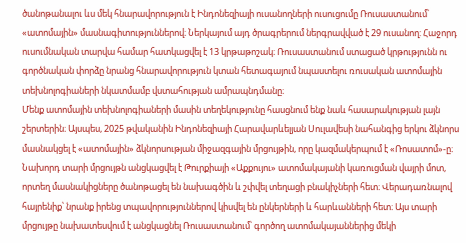ծանոթանալու ևս մեկ հնարավորություն է Ինդոնեզիայի ուսանողների ուսուցումը Ռուսաստանում՝ «ատոմային» մասնագիտություններով։ Ներկայում այդ ծրագրերում ներգրավված է 29 ուսանող: Հաջորդ ուսումնական տարվա համար հատկացվել է 13 կրթաթոշակ։ Ռուսաստանում ստացած կրթությունն ու գործնական փորձը նրանց հնարավորություն կտան հետագայում նպաստելու ռուսական ատոմային տեխնոլոգիաների նկատմամբ վստահության ամրապնդմանը։
Մենք ատոմային տեխնոլոգիաների մասին տեղեկությունը հասցնում ենք նաև հասարակության լայն շերտերին։ Այսպես, 2025 թվականին Ինդոնեզիայի Հարավարևելյան Սուլավեսի նահանգից երկու ձկնորս մասնակցել է «ատոմային» ձկնորսության միջազգային մրցույթին, որը կազմակերպում է «Ռոսատոմ»-ը։ Նախորդ տարի մրցույթն անցկացվել է Թուրքիայի «Աքքույու» ատոմակայանի կառուցման վայրի մոտ, որտեղ մասնակիցները ծանոթացել են նախագծին և շփվել տեղացի բնակիչների հետ։ Վերադառնալով հայրենիք՝ նրանք իրենց տպավորություններով կիսվել են ընկերների և հարևանների հետ։ Այս տարի մրցույթը նախատեսվում է անցկացնել Ռուսաստանում՝ գործող ատոմակայաններից մեկի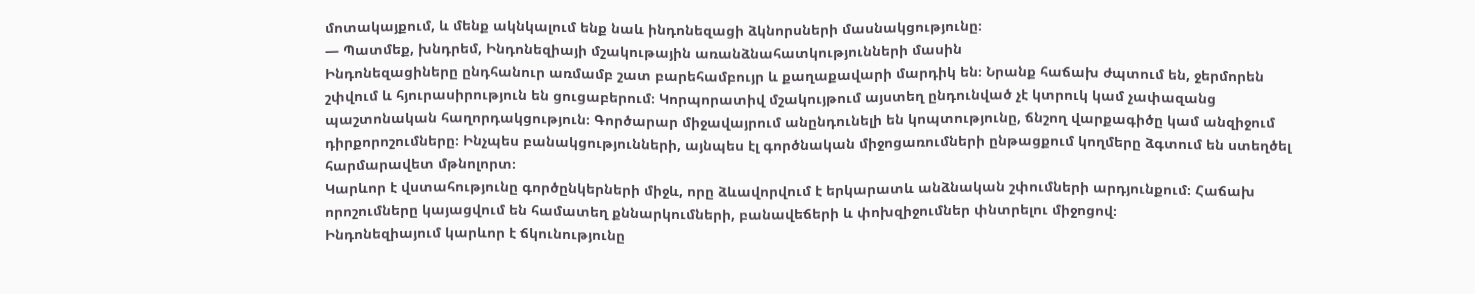մոտակայքում, և մենք ակնկալում ենք նաև ինդոնեզացի ձկնորսների մասնակցությունը։
— Պատմեք, խնդրեմ, Ինդոնեզիայի մշակութային առանձնահատկությունների մասին
Ինդոնեզացիները ընդհանուր առմամբ շատ բարեհամբույր և քաղաքավարի մարդիկ են։ Նրանք հաճախ ժպտում են, ջերմորեն շփվում և հյուրասիրություն են ցուցաբերում։ Կորպորատիվ մշակույթում այստեղ ընդունված չէ կտրուկ կամ չափազանց պաշտոնական հաղորդակցություն։ Գործարար միջավայրում անընդունելի են կոպտությունը, ճնշող վարքագիծը կամ անզիջում դիրքորոշումները։ Ինչպես բանակցությունների, այնպես էլ գործնական միջոցառումների ընթացքում կողմերը ձգտում են ստեղծել հարմարավետ մթնոլորտ։
Կարևոր է վստահությունը գործընկերների միջև, որը ձևավորվում է երկարատև անձնական շփումների արդյունքում։ Հաճախ որոշումները կայացվում են համատեղ քննարկումների, բանավեճերի և փոխզիջումներ փնտրելու միջոցով։
Ինդոնեզիայում կարևոր է ճկունությունը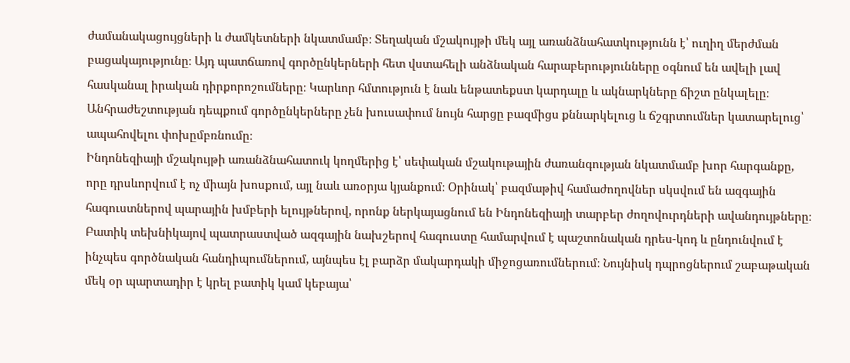ժամանակացույցների և ժամկետների նկատմամբ։ Տեղական մշակույթի մեկ այլ առանձնահատկությունն է՝ ուղիղ մերժման բացակայությունը։ Այդ պատճառով գործընկերների հետ վստահելի անձնական հարաբերությունները օգնում են ավելի լավ հասկանալ իրական դիրքորոշումները։ Կարևոր հմտություն է նաև ենթատեքստ կարդալը և ակնարկները ճիշտ ընկալելը։ Անհրաժեշտության դեպքում գործընկերները չեն խուսափում նույն հարցը բազմիցս քննարկելուց և ճշգրտումներ կատարելուց՝ ապահովելու փոխըմբռնումը։
Ինդոնեզիայի մշակույթի առանձնահատուկ կողմերից է՝ սեփական մշակութային ժառանգության նկատմամբ խոր հարգանքը, որը դրսևորվում է ոչ միայն խոսքում, այլ նաև առօրյա կյանքում։ Օրինակ՝ բազմաթիվ համաժողովներ սկսվում են ազգային հագուստներով պարային խմբերի ելույթներով, որոնք ներկայացնում են Ինդոնեզիայի տարբեր ժողովուրդների ավանդույթները։ Բատիկ տեխնիկայով պատրաստված ազգային նախշերով հագուստը համարվում է պաշտոնական դրես-կոդ և ընդունվում է ինչպես գործնական հանդիպումներում, այնպես էլ բարձր մակարդակի միջոցառումներում։ Նույնիսկ դպրոցներում շաբաթական մեկ օր պարտադիր է կրել բատիկ կամ կեբայա՝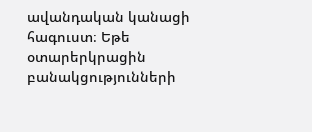ավանդական կանացի հագուստ։ Եթե օտարերկրացին բանակցությունների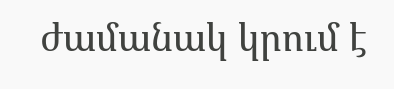ժամանակ կրում է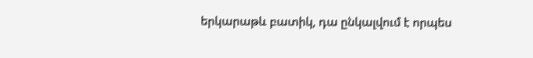երկարաթև բատիկ, դա ընկալվում է որպես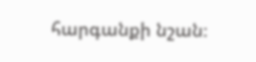հարգանքի նշան։